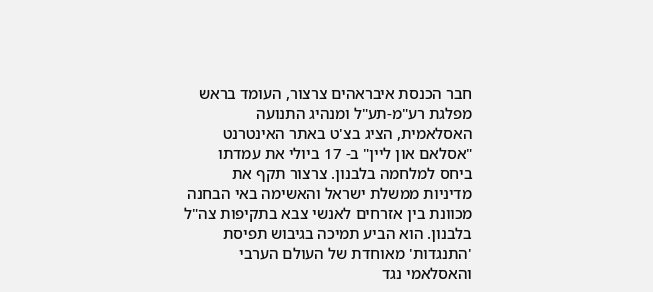חבר הכנסת איבראהים צרצור, העומד בראש מפלגת רע"מ-תע"ל ומנהיג התנועה האסלאמית, הציג בצ'ט באתר האינטרנט "אסלאם און ליין" ב- 17 ביולי את עמדתו ביחס למלחמה בלבנון. צרצור תקף את מדיניות ממשלת ישראל והאשימה באי הבחנה מכוונת בין אזרחים לאנשי צבא בתקיפות צה"ל בלבנון. הוא הביע תמיכה בגיבוש תפיסת 'התנגדות' מאוחדת של העולם הערבי והאסלאמי נגד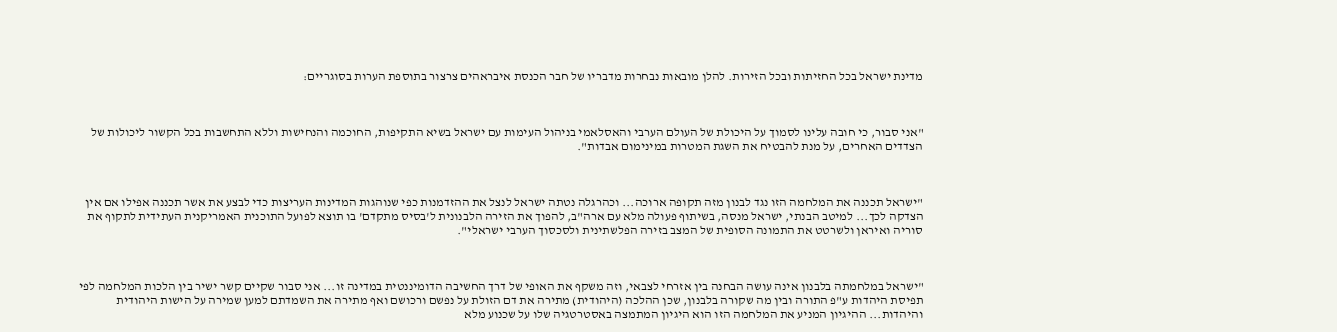מדינת ישראל בכל החזיתות ובכל הזירות. להלן מובאות נבחרות מדבריו של חבר הכנסת איבראהים צרצור בתוספת הערות בסוגריים:



"אני סבור, כי חובה עלינו לסמוך על היכולת של העולם הערבי והאסלאמי בניהול העימות עם ישראל בשיא התקיפות, החוכמה והנחישות וללא התחשבות בכל הקשור ליכולות של הצדדים האחרים, על מנת להבטיח את השגת המטרות במינימום אבדות".



"ישראל תכננה את המלחמה הזו נגד לבנון מזה תקופה ארוכה... וכהרגלה נטתה ישראל לנצל את ההזדמנות כפי שנוהגות המדינות העריצות כדי לבצע את אשר תכננה אפילו אם אין הצדקה לכך... למיטב הבנתי, ישראל מנסה, בשיתוף פעולה מלא עם ארה"ב, להפוך את הזירה הלבנונית ל'בסיס מתקדם' בו תוצא לפועל התוכנית האמריקנית העתידית לתקוף את סוריה ואיראן ולשרטט את התמונה הסופית של המצב בזירה הפלשתינית ולסכסוך הערבי ישראלי".



"ישראל במלחמתה בלבנון אינה עושה הבחנה בין אזרחי לצבאי, וזה משקף את האופי של דרך החשיבה הדומיננטית במדינה זו... אני סבור שקיים קשר ישיר בין הלכות המלחמה לפי תפיסת היהדות ע"פ התורה ובין מה שקורה בלבנון, שכן ההלכה (היהודית) מתירה את דם הזולת על נפשם ורכושם ואף מתירה את השמדתם למען שמירה על הישות היהודית והיהדות... ההיגיון המניע את המלחמה הזו הוא היגיון המתמצה באסטרטגיה שלו על שכנוע מלא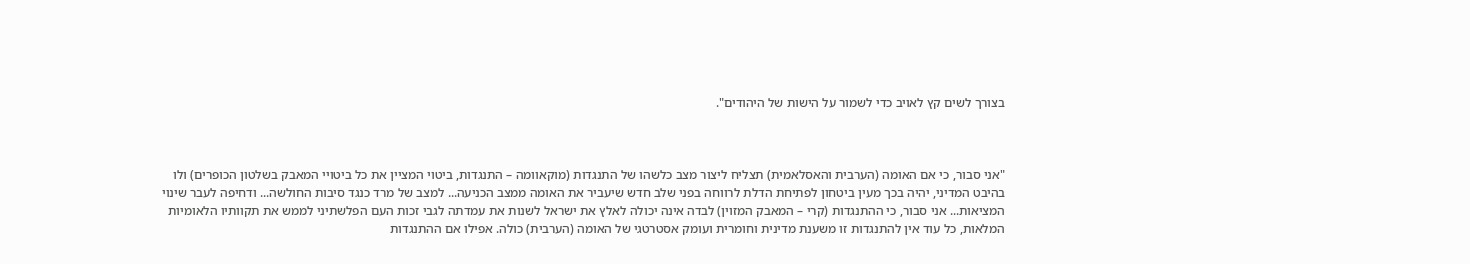בצורך לשים קץ לאויב כדי לשמור על הישות של היהודים".



"אני סבור, כי אם האומה (הערבית והאסלאמית) תצליח ליצור מצב כלשהו של התנגדות (מוקאוומה – התנגדות, ביטוי המציין את כל ביטויי המאבק בשלטון הכופרים) ולו בהיבט המדיני, יהיה בכך מעין ביטחון לפתיחת הדלת לרווחה בפני שלב חדש שיעביר את האומה ממצב הכניעה... למצב של מרד כנגד סיבות החולשה... ודחיפה לעבר שינוי המציאות... אני סבור, כי ההתנגדות (קרי – המאבק המזוין) לבדה אינה יכולה לאלץ את ישראל לשנות את עמדתה לגבי זכות העם הפלשתיני לממש את תקוותיו הלאומיות המלאות, כל עוד אין להתנגדות זו משענת מדינית וחומרית ועומק אסטרטגי של האומה (הערבית) כולה. אפילו אם ההתנגדות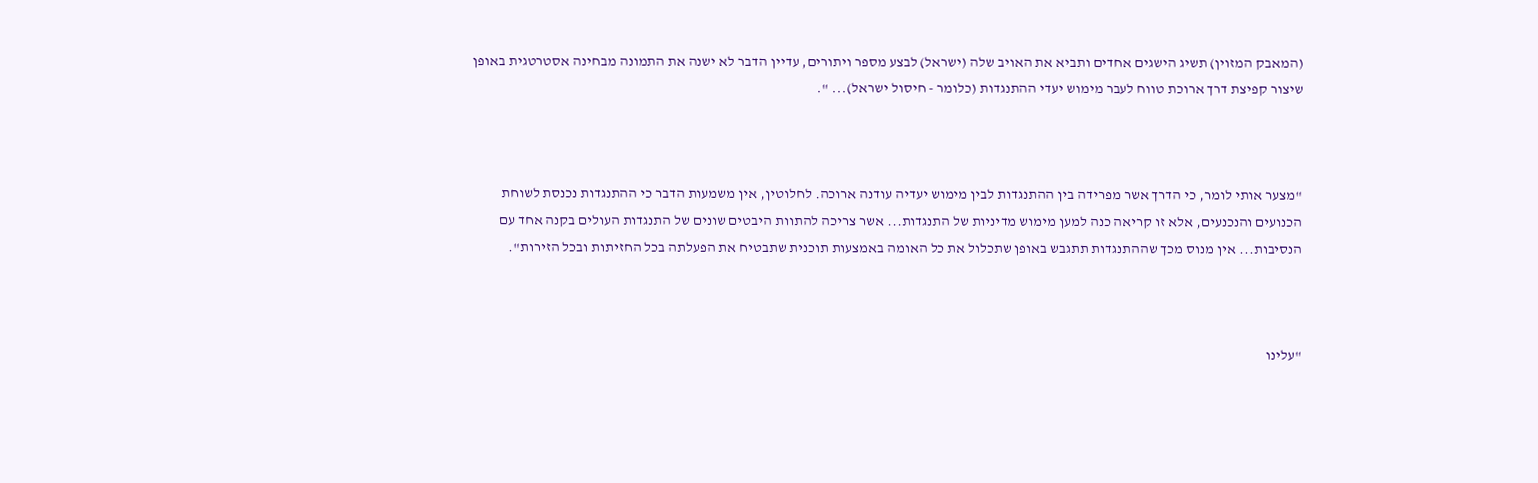(המאבק המזוין) תשיג הישגים אחדים ותביא את האויב שלה (ישראל) לבצע מספר ויתורים, עדיין הדבר לא ישנה את התמונה מבחינה אסטרטגית באופן שיצור קפיצת דרך ארוכת טווח לעבר מימוש יעדי ההתנגדות (כלומר - חיסול ישראל)... ".



"מצער אותי לומר, כי הדרך אשר מפרידה בין ההתנגדות לבין מימוש יעדיה עודנה ארוכה. לחלוטין, אין משמעות הדבר כי ההתנגדות נכנסת לשוחת הכנועים והנכנעים, אלא זו קריאה כנה למען מימוש מדיניות של התנגדות... אשר צריכה להתוות היבטים שונים של התנגדות העולים בקנה אחד עם הנסיבות... אין מנוס מכך שההתנגדות תתגבש באופן שתכלול את כל האומה באמצעות תוכנית שתבטיח את הפעלתה בכל החזיתות ובכל הזירות".



"עלינו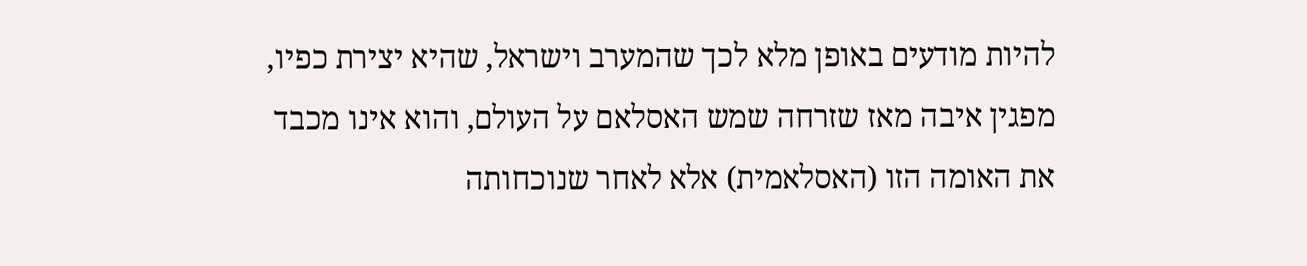להיות מודעים באופן מלא לכך שהמערב וישראל, שהיא יצירת כפיו, מפגין איבה מאז שזרחה שמש האסלאם על העולם, והוא אינו מכבד את האומה הזו (האסלאמית) אלא לאחר שנוכחותה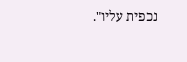נכפית עליו".